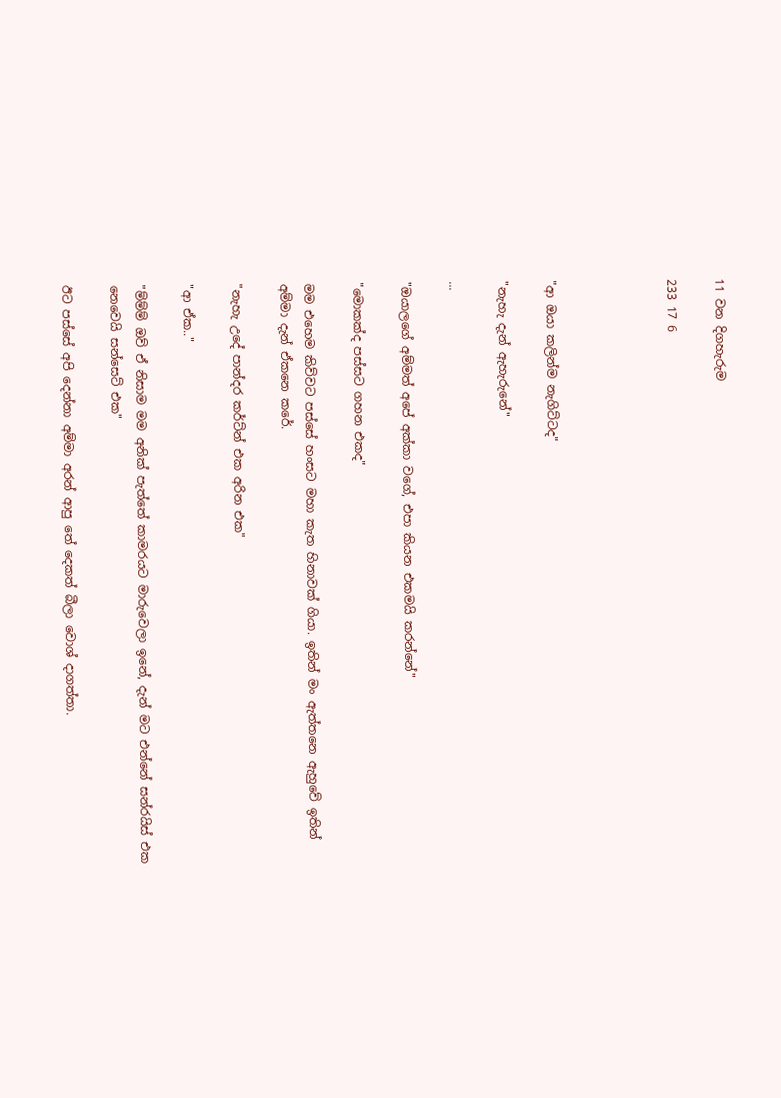11 වන දිගහැරුම

233 17 6




"ආ ඔයා කලින්ම නැගිට්ටද"

"නැහැ දැන් ඇහැරුනේ"

...

"ඔයාලගේ අම්මත් අපේ අක්කා වගේ, එපා කියන එකමයි කරන්නේ"

"මොකක්ද පස්සට ගහන එකද"

මම එහෙම කිව්වට පස්සේ හංසට මහා කැත හිනාවක් ගියා. ඉතින් මං ඇත්තනෙ ඇහුවේ ඉතින් අම්මා දැන් ඒකනෙ කරේ.

"නැහැ උදේ පාන්දර කර්ට්න් එක අරින එක"

"ආ ඒක.."

"ම්ම්ම් ඔව් ඒ නිසාම මම අනික් පැත්තේ කාමරයට මාරුවෙලා ඉනේ, දැන් මට එන්නේ සන්රයිස් එක නෙවෙයි සන්සෙට් එක"

ඊට පස්සේ අපි දෙන්නා අම්මා අරන් ආපු තේ දෙකත් බීලා වොශ් දාගත්තා.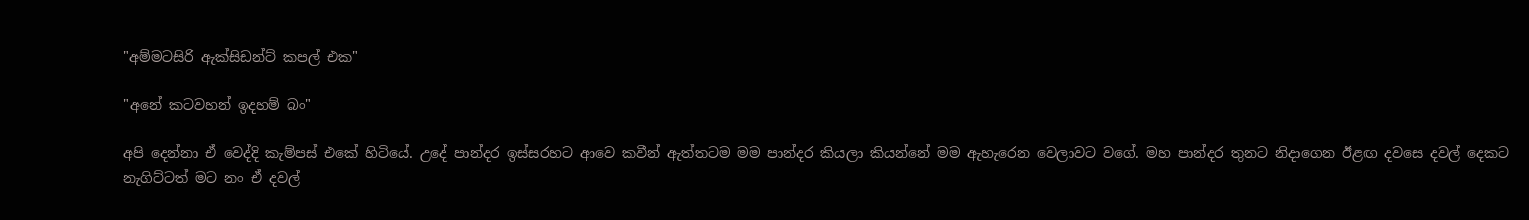"අම්මටසිරි ඇක්සිඩන්ට් කපල් එක"

"අනේ කටවහන් ඉදහම් බං"

අපි දෙන්නා ඒ වෙද්දි කැම්පස් එකේ හිටියේ. උදේ පාන්දර ඉස්සරහට ආවෙ කවීන් ඇත්තටම මම පාන්දර කියලා කියන්නේ මම ඇහැරෙන වෙලාවට වගේ. මහ පාන්දර තුනට නිදාගෙන ඊළඟ දවසෙ දවල් දෙකට නැගිට්ටත් මට නං ඒ දවල්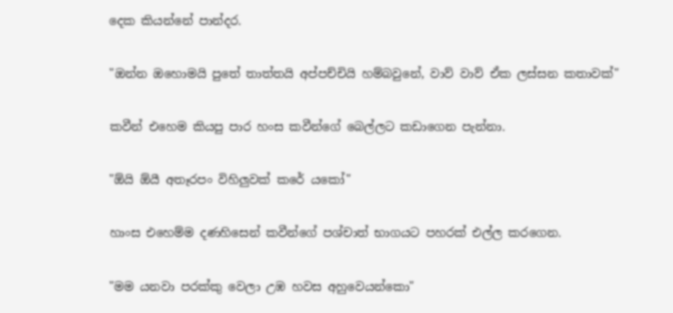දෙක කියන්නේ පාන්දර.

"ඔන්න ඔහොමයි පුතේ තාත්තයි අප්පච්චියි හම්බවුනේ, වාව් වාව් ඒක ලස්සන කතාවක්"

කවීන් එහෙම කියපු පාර හංස කවීන්ගේ බෙල්ලට කඩාගෙන පැන්නා.

"ඕයි ඕයී අතෑරපං විහිලුවක් කරේ යකෝ"

හාංස එහෙම්ම දණහිසෙන් කවීන්ගේ පශ්චාත් භාගයට පහරක් එල්ල කරගෙන.

"මම යනවා පරක්කු වෙලා උඹ හවස අහුවෙයන්කො"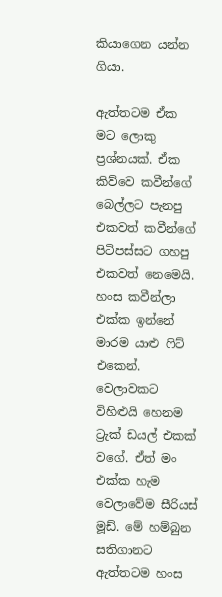කියාගෙන යන්න ගියා.

ඇත්තටම ඒක මට ලොකු ප්‍රශ්නයක්. ඒක කිව්වෙ කවීන්ගේ බෙල්ලට පැනපු එකවත් කවීන්ගේ පිටිපස්සට ගහපු එකවත් නෙමෙයි. හංස කවීන්ලා එක්ක ඉන්නේ මාරම යාළු ෆිට් එකෙන්. වෙලාවකට විහිළුයි හෙනම ට්‍රැක් ඩයල් එකක් වගේ. ඒත් මං එක්ක හැම වෙලාවේම සීරියස් මූඩ්. මේ හම්බුන සතිගානට ඇත්තටම හංස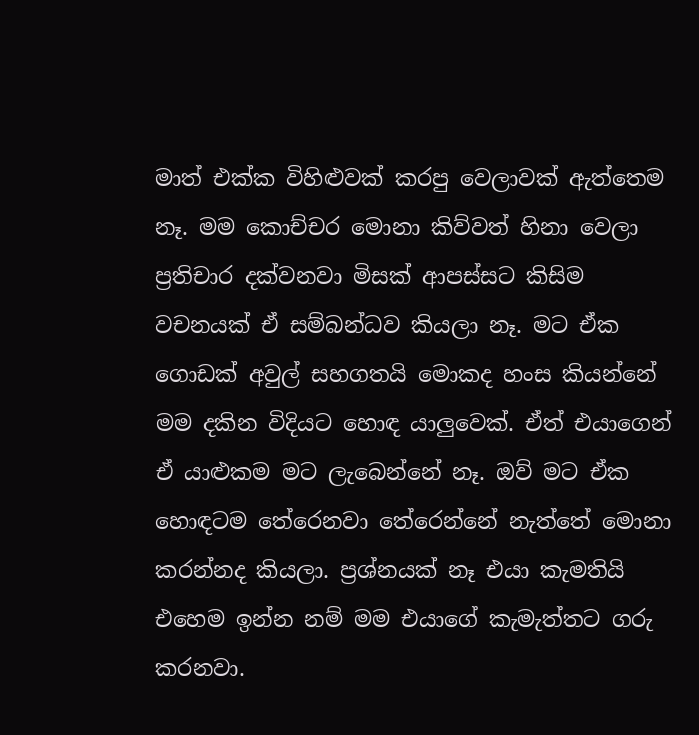මාත් එක්ක විහිළුවක් කරපු වෙලාවක් ඇත්තෙම නෑ. මම කොච්චර මොනා කිව්වත් හිනා වෙලා ප්‍රතිචාර දක්වනවා මිසක් ආපස්සට කිසිම වචනයක් ඒ සම්බන්ධව කියලා නෑ. මට ඒක ගොඩක් අවුල් සහගතයි මොකද හංස කියන්නේ මම දකින විදියට හොඳ යාලුවෙක්. ඒත් එයාගෙන් ඒ යාළුකම මට ලැබෙන්නේ නෑ. ඔව් මට ඒක හොඳටම තේරෙනවා තේරෙන්නේ නැත්තේ මොනා කරන්නද කියලා. ප්‍රශ්නයක් නෑ එයා කැමතියි එහෙම ඉන්න නම් මම එයාගේ කැමැත්තට ගරු කරනවා.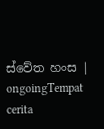ස්වේත හංස | ongoingTempat cerita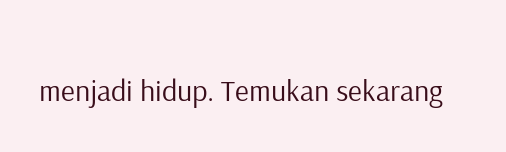menjadi hidup. Temukan sekarang